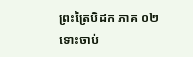ព្រះត្រៃបិដក ភាគ ០២
ទោះចាប់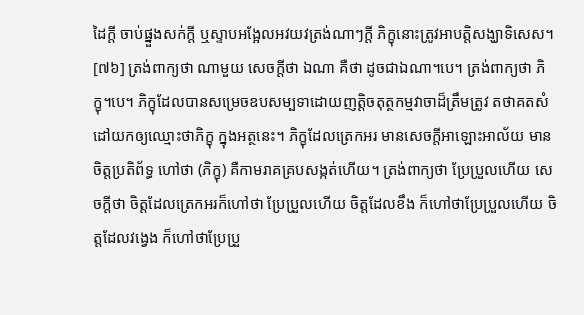ដៃក្តី ចាប់ផ្នួងសក់ក្តី ឬស្ទាបអង្អែលអវយវត្រង់ណាៗក្តី ភិក្ខុនោះត្រូវអាបត្តិសង្ឃាទិសេស។
[៧៦] ត្រង់ពាក្យថា ណាមួយ សេចក្តីថា ឯណា គឺថា ដូចជាឯណា។បេ។ ត្រង់ពាក្យថា ភិក្ខុ។បេ។ ភិក្ខុដែលបានសម្រេចឧបសម្បទាដោយញត្តិចតុត្ថកម្មវាចាដ៏ត្រឹមត្រូវ តថាគតសំដៅយកឲ្យឈ្មោះថាភិក្ខុ ក្នុងអត្ថនេះ។ ភិក្ខុដែលត្រេកអរ មានសេចក្តីអាឡោះអាល័យ មានចិត្តប្រតិព័ទ្ធ ហៅថា (ភិក្ខុ) គឺកាមរាគគ្របសង្កត់ហើយ។ ត្រង់ពាក្យថា ប្រែប្រួលហើយ សេចក្តីថា ចិត្តដែលត្រេកអរក៏ហៅថា ប្រែប្រួលហើយ ចិត្តដែលខឹង ក៏ហៅថាប្រែប្រួលហើយ ចិត្តដែលវង្វេង ក៏ហៅថាប្រែប្រួ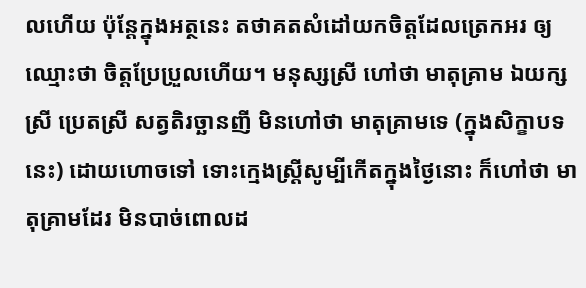លហើយ ប៉ុន្តែក្នុងអត្ថនេះ តថាគតសំដៅយកចិត្តដែលត្រេកអរ ឲ្យឈ្មោះថា ចិត្តប្រែប្រួលហើយ។ មនុស្សស្រី ហៅថា មាតុគ្រាម ឯយក្សស្រី ប្រេតស្រី សត្វតិរច្ឆានញី មិនហៅថា មាតុគ្រាមទេ (ក្នុងសិក្ខាបទនេះ) ដោយហោចទៅ ទោះក្មេងស្រ្តីសូម្បីកើតក្នុងថ្ងៃនោះ ក៏ហៅថា មាតុគ្រាមដែរ មិនបាច់ពោលដ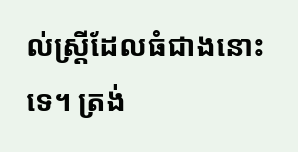ល់ស្ត្រីដែលធំជាងនោះទេ។ ត្រង់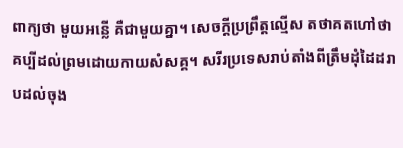ពាក្យថា មួយអន្លើ គឺជាមួយគ្នា។ សេចក្តីប្រព្រឹត្តល្មើស តថាគតហៅថា គប្បីដល់ព្រមដោយកាយសំសគ្គ។ សរីរប្រទេសរាប់តាំងពីត្រឹមដុំដៃដរាបដល់ចុង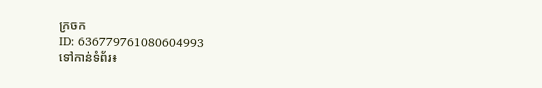ក្រចក
ID: 636779761080604993
ទៅកាន់ទំព័រ៖